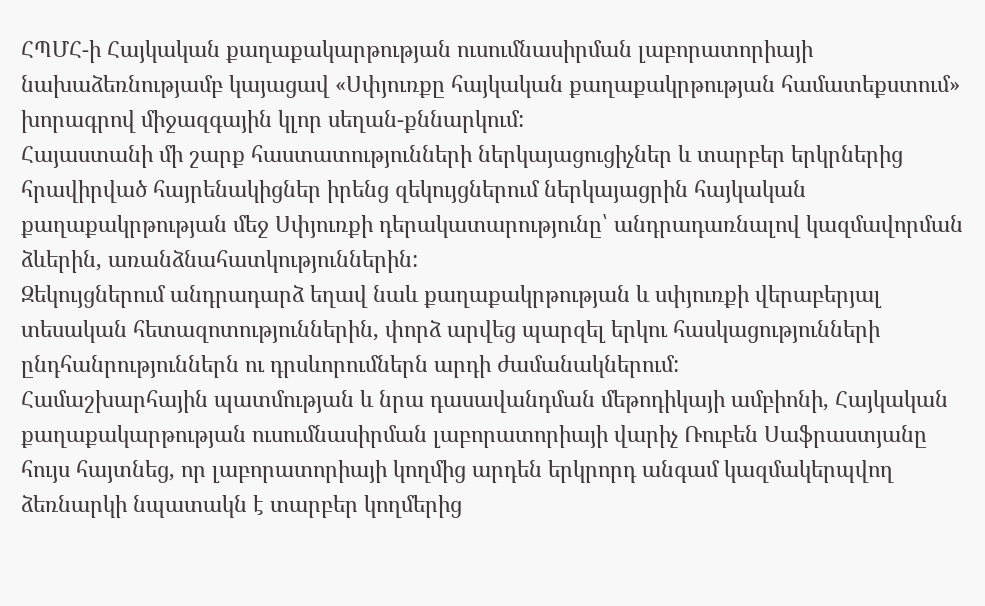ՀՊՄՀ-ի Հայկական քաղաքակարթության ուսումնասիրման լաբորատորիայի նախաձեռնությամբ կայացավ «Սփյուռքը հայկական քաղաքակրթության համատեքստում» խորագրով միջազգային կլոր սեղան-քննարկում:
Հայաստանի մի շարք հաստատությունների ներկայացուցիչներ և տարբեր երկրներից հրավիրված հայրենակիցներ իրենց զեկույցներում ներկայացրին հայկական քաղաքակրթության մեջ Սփյուռքի դերակատարությունը՝ անդրադառնալով կազմավորման ձևերին, առանձնահատկություններին:
Զեկույցներում անդրադարձ եղավ նաև քաղաքակրթության և սփյուռքի վերաբերյալ տեսական հետազոտություններին, փորձ արվեց պարզել երկու հասկացությունների ընդհանրություններն ու դրսևորումներն արդի ժամանակներում:
Համաշխարհային պատմության և նրա դասավանդման մեթոդիկայի ամբիոնի, Հայկական քաղաքակարթության ուսումնասիրման լաբորատորիայի վարիչ Ռուբեն Սաֆրաստյանը հույս հայտնեց, որ լաբորատորիայի կողմից արդեն երկրորդ անգամ կազմակերպվող ձեռնարկի նպատակն է տարբեր կողմերից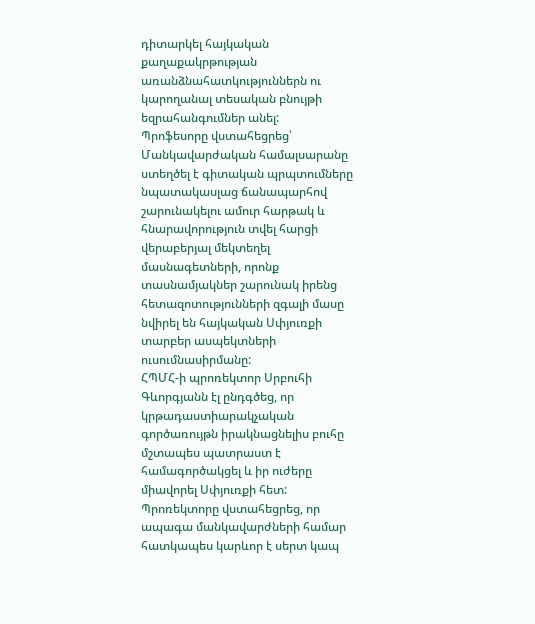դիտարկել հայկական քաղաքակրթության առանձնահատկություններն ու կարողանալ տեսական բնույթի եզրահանգումներ անել:
Պրոֆեսորը վստահեցրեց՝ Մանկավարժական համալսարանը ստեղծել է գիտական պրպտումները նպատակասլաց ճանապարհով շարունակելու ամուր հարթակ և հնարավորություն տվել հարցի վերաբերյալ մեկտեղել մասնագետների, որոնք տասնամյակներ շարունակ իրենց հետազոտությունների զգալի մասը նվիրել են հայկական Սփյուռքի տարբեր ասպեկտների ուսումնասիրմանը:
ՀՊՄՀ-ի պրոռեկտոր Սրբուհի Գևորգյանն էլ ընդգծեց, որ կրթադաստիարակչական գործառույթն իրակնացնելիս բուհը մշտապես պատրաստ է համագործակցել և իր ուժերը միավորել Սփյուռքի հետ: Պրոռեկտորը վստահեցրեց, որ ապագա մանկավարժների համար հատկապես կարևոր է սերտ կապ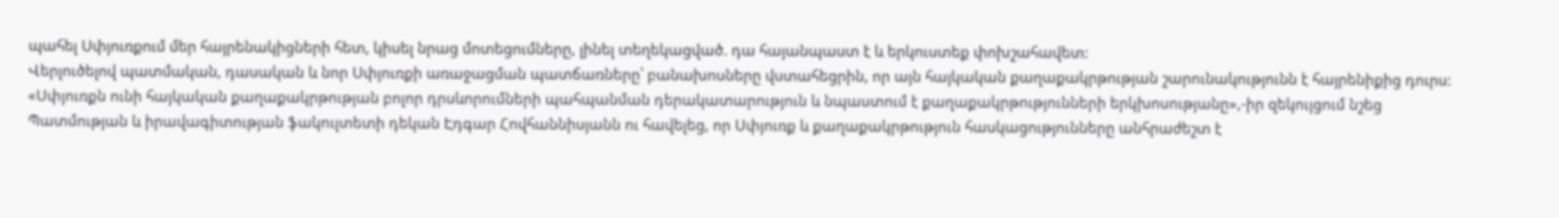պահել Սփյուռքում մեր հայրենակիցների հետ, կիսել նրաց մոտեցումները, լինել տեղեկացված. դա հայանպաստ է և երկուստեք փոխշահավետ:
Վերլուծելով պատմական, դասական և նոր Սփյուռքի առաջացման պատճառները՝ բանախոսները վստահեցրին, որ այն հայկական քաղաքակրթության շարունակությունն է հայրենիքից դուրս: «Սփյուռքն ունի հայկական քաղաքակրթության բոլոր դրսևորումների պահպանման դերակատարություն և նպաստում է քաղաքակրթությունների երկխոսությանը»,-իր զեկույցում նշեց Պատմության և իրավագիտության ֆակուլտետի դեկան Էդգար Հովհաննիսյանն ու հավելեց, որ Սփյուռք և քաղաքակրթություն հասկացությունները անհրաժեշտ է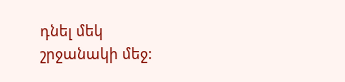դնել մեկ շրջանակի մեջ: